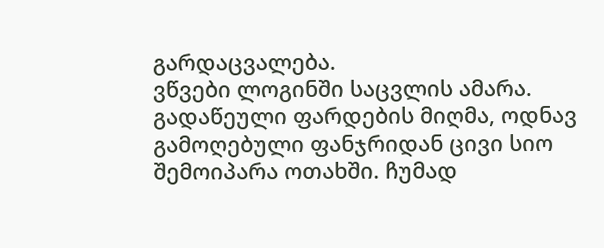გარდაცვალება.
ვწვები ლოგინში საცვლის ამარა. გადაწეული ფარდების მიღმა, ოდნავ გამოღებული ფანჯრიდან ცივი სიო შემოიპარა ოთახში. ჩუმად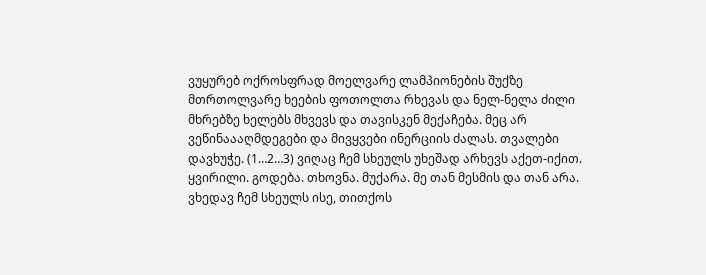ვუყურებ ოქროსფრად მოელვარე ლამპიონების შუქზე მთრთოლვარე ხეების ფოთოლთა რხევას და ნელ-ნელა ძილი მხრებზე ხელებს მხვევს და თავისკენ მექაჩება. მეც არ ვეწინაააღმდეგები და მივყვები ინერციის ძალას. თვალები დავხუჭე. (1…2…3) ვიღაც ჩემ სხეულს უხეშად არხევს აქეთ-იქით. ყვირილი. გოდება. თხოვნა. მუქარა. მე თან მესმის და თან არა. ვხედავ ჩემ სხეულს ისე, თითქოს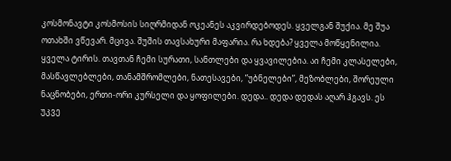კოსმონავტი კოსმოსის სიღრმიდან ოკეანეს აკვირდებოდეს. ყველგან შუქია. მე შუა ოთახში ვწევარ. მცივა. შუშის თავსახური მაფარია. რა ხდება? ყველა მოწყენილია. ყველა ტირის. თავთან ჩემი სურათი, სანთლები და ყვავილებია. აი ჩემი კლასელები, მასწავლებლები, თანამშრომლები, ნათესავები, “უბნელები”, მეზობლები, შორეული ნაცნობები, ერთი-ორი კურსელი და ყოფილები. დედა.. დედა დედას აღარ ჰგავს. ეს უკვე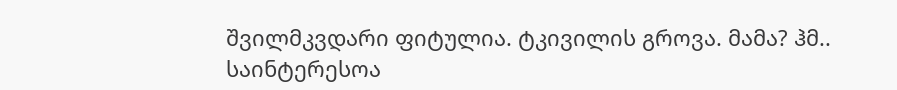შვილმკვდარი ფიტულია. ტკივილის გროვა. მამა? ჰმ.. საინტერესოა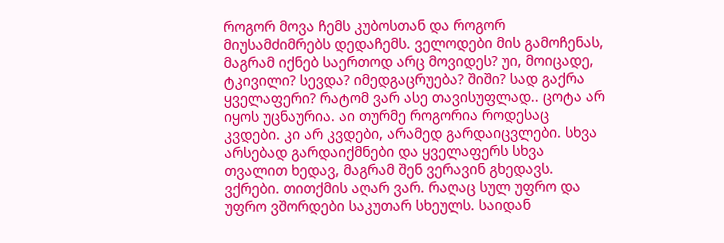როგორ მოვა ჩემს კუბოსთან და როგორ მიუსამძიმრებს დედაჩემს. ველოდები მის გამოჩენას, მაგრამ იქნებ საერთოდ არც მოვიდეს? უი, მოიცადე, ტკივილი? სევდა? იმედგაცრუება? შიში? სად გაქრა ყველაფერი? რატომ ვარ ასე თავისუფლად.. ცოტა არ იყოს უცნაურია. აი თურმე როგორია როდესაც კვდები. კი არ კვდები, არამედ გარდაიცვლები. სხვა არსებად გარდაიქმნები და ყველაფერს სხვა თვალით ხედავ, მაგრამ შენ ვერავინ გხედავს. ვქრები. თითქმის აღარ ვარ. რაღაც სულ უფრო და უფრო ვშორდები საკუთარ სხეულს. საიდან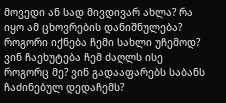მოვედი ან სად მივდივარ ახლა? რა იყო ამ ცხოვრების დანიშნულება? როგორი იქნება ჩემი სახლი უჩემოდ? ვინ ჩაეხუტება ჩემ ძაღლს ისე როგორც მე? ვინ გადააფარებს საბანს ჩაძინებულ დედაჩემს?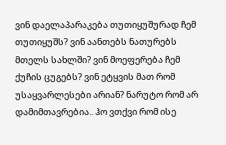ვინ დაელაპარაკება თუთიყუშურად ჩემ თუთიყუშს? ვინ აანთებს ნათურებს მთელს სახლში? ვინ მოეფერება ჩემ ქუჩის ცუგებს? ვინ ეტყვის მათ რომ უსაყვარლესები არიან? ნარუტო რომ არ დამიმთავრებია.. ჰო ვთქვი რომ ისე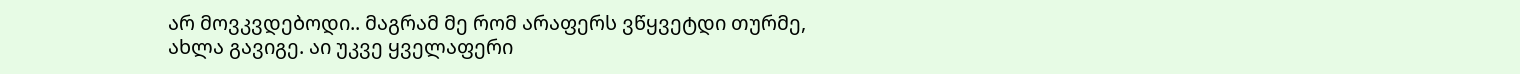არ მოვკვდებოდი.. მაგრამ მე რომ არაფერს ვწყვეტდი თურმე, ახლა გავიგე. აი უკვე ყველაფერი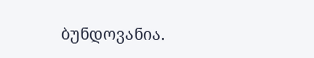ბუნდოვანია.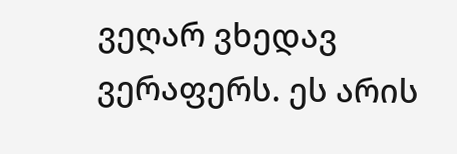ვეღარ ვხედავ ვერაფერს. ეს არის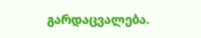გარდაცვალება.